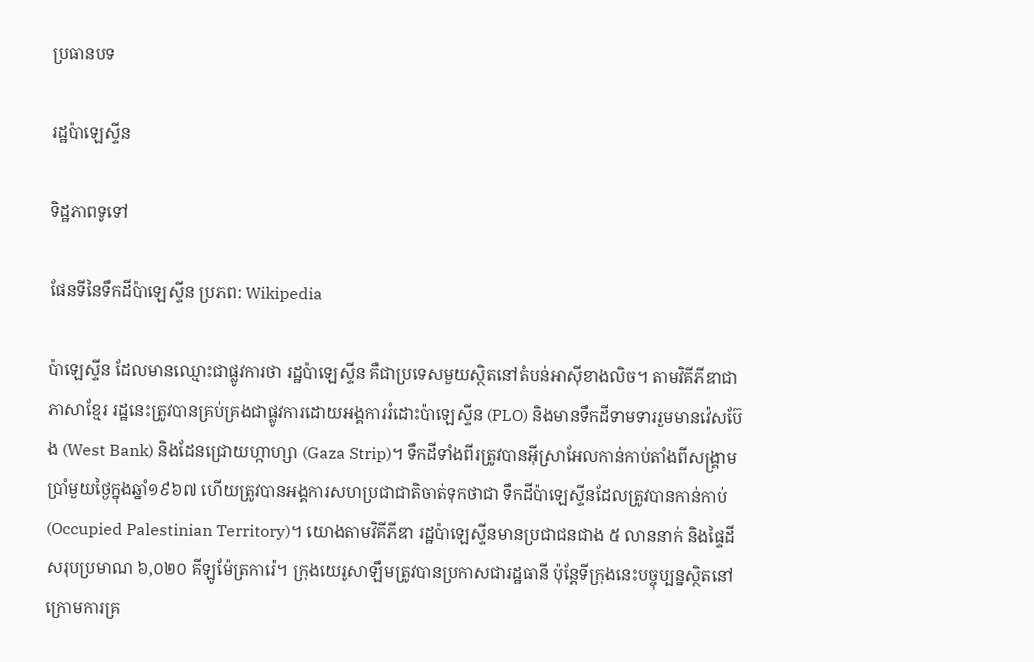ប្រធានបទ

រដ្ឋប៉ាឡេស្ទីន

ទិដ្ឋភាពទូទៅ

ផែនទីនៃទឹកដីប៉ាឡេស្ទីន ប្រភព: Wikipedia

ប៉ាឡេស្ទីន ដែលមានឈ្មោះជាផ្លូវការថា រដ្ឋប៉ាឡេស្ទីន គឺជាប្រទេសមួយស្ថិតនៅតំបន់អាស៊ីខាងលិច។ តាមវិគីភីឌាជាភាសាខ្មែរ រដ្ឋនេះត្រូវបានគ្រប់គ្រងជាផ្លូវការដោយអង្គការរំដោះប៉ាឡេស្ទីន (PLO) និងមានទឹកដីទាមទាររួមមានវ៉េសប៊ែង (West Bank) និងដែនជ្រោយហ្កាហ្សា (Gaza Strip)។ ទឹកដីទាំងពីរត្រូវបានអ៊ីស្រាអែលកាន់កាប់តាំងពីសង្គ្រាមប្រាំមួយថ្ងៃក្នុងឆ្នាំ១៩៦៧ ហើយត្រូវបានអង្គការសហប្រជាជាតិចាត់ទុកថាជា ទឹកដីប៉ាឡេស្ទីនដែលត្រូវបានកាន់កាប់ (Occupied Palestinian Territory)។ យោងតាមវិគីភីឌា រដ្ឋប៉ាឡេស្ទីនមានប្រជាជនជាង ៥ លាននាក់ និងផ្ទៃដីសរុបប្រមាណ ៦,០២០ គីឡូម៉ែត្រការ៉េ។ ក្រុងយេរូសាឡឹមត្រូវបានប្រកាសជារដ្ឋធានី ប៉ុន្តែទីក្រុងនេះបច្ចុប្បន្នស្ថិតនៅក្រោមការគ្រ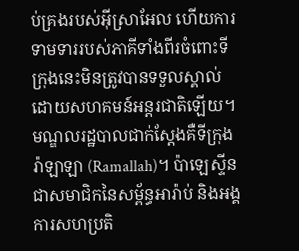ប់គ្រងរបស់អ៊ីស្រាអែល ហើយការទាមទាររបស់ភាគីទាំងពីរចំពោះទីក្រុងនេះមិនត្រូវបានទទួលស្គាល់ដោយសហគមន៍អន្តរជាតិឡើយ។ មណ្ឌលរដ្ឋបាលជាក់ស្ដែងគឺទីក្រុងរ៉ាឡាឡា (Ramallah)។ ប៉ាឡេស្ទីនជាសមាជិកនៃសម្ព័ន្ធអារ៉ាប់ និងអង្គការសហប្រតិ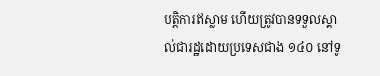បត្តិការឥស្លាម ហើយត្រូវបានទទួលស្គាល់ជារដ្ឋដោយប្រទេសជាង ១៤០ នៅទូ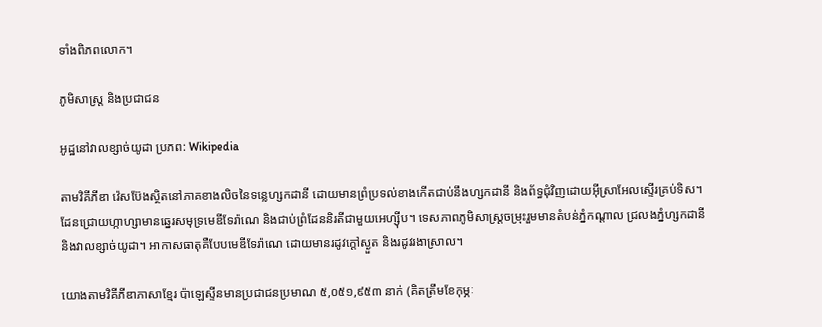ទាំងពិភពលោក។

ភូមិសាស្ត្រ និងប្រជាជន

អូដ្ឋនៅវាលខ្សាច់យូដា ប្រភព: Wikipedia

តាមវិគីភីឌា វ៉េសប៊ែងស្ថិតនៅភាគខាងលិចនៃទន្លេហ្សកដានី ដោយមានព្រំប្រទល់ខាងកើតជាប់នឹងហ្សកដានី និងព័ទ្ធជុំវិញដោយអ៊ីស្រាអែលស្ទើរគ្រប់ទិស។ ដែនជ្រោយហ្កាហ្សាមានឆ្នេរសមុទ្រមេឌីទែរ៉ាណេ និងជាប់ព្រំដែននិរតីជាមួយអេហ្ស៊ីប។ ទេសភាពភូមិសាស្ត្រចម្រុះរួមមានតំបន់ភ្នំកណ្ដាល ជ្រលងភ្នំហ្សកដានី និងវាលខ្សាច់យូដា។ អាកាសធាតុគឺបែបមេឌីទែរ៉ាណេ ដោយមានរដូវក្ដៅស្ងួត និងរដូវរងាស្រាល។

យោងតាមវិគីភីឌាភាសាខ្មែរ ប៉ាឡេស្ទីនមានប្រជាជនប្រមាណ ៥,០៥១,៩៥៣ នាក់ (គិតត្រឹមខែកុម្ភៈ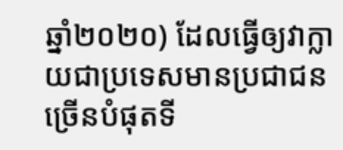ឆ្នាំ២០២០) ដែលធ្វើឲ្យវាក្លាយជាប្រទេសមានប្រជាជនច្រើនបំផុតទី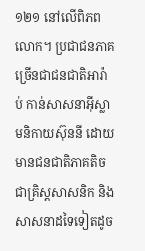១២១ នៅលើពិភពលោក។ ប្រជាជនភាគច្រើនជាជនជាតិអារ៉ាប់ កាន់សាសនាអ៊ីស្លាមនិកាយស៊ុននី ដោយមានជនជាតិភាគតិចជាគ្រិស្តសាសនិក និងសាសនាដទៃទៀតដូច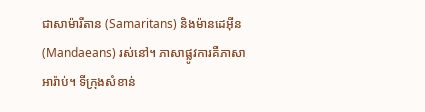ជាសាម៉ារីតាន (Samaritans) និងម៉ានដេអ៊ីន (Mandaeans) រស់នៅ។ ភាសាផ្លូវការគឺភាសាអារ៉ាប់។ ទីក្រុងសំខាន់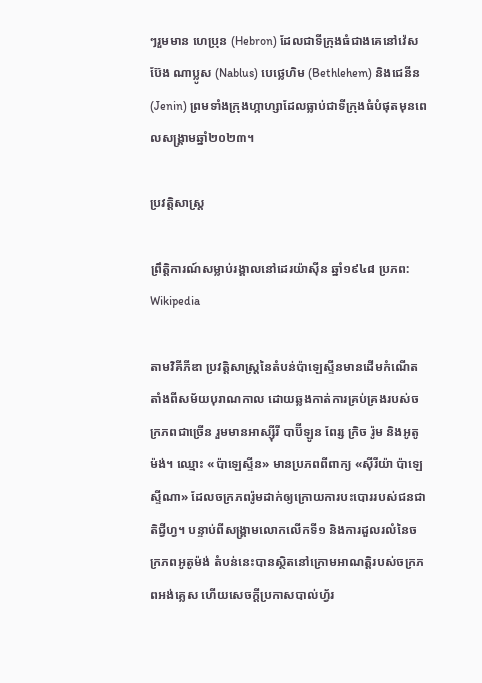ៗរួមមាន ហេប្រុន (Hebron) ដែលជាទីក្រុងធំជាងគេនៅវ៉េសប៊ែង ណាប្លូស (Nablus) បេថ្លេហិម (Bethlehem) និងជេនីន (Jenin) ព្រមទាំងក្រុងហ្កាហ្សាដែលធ្លាប់ជាទីក្រុងធំបំផុតមុនពេលសង្គ្រាមឆ្នាំ២០២៣។

ប្រវត្តិសាស្ត្រ

ព្រឹត្តិការណ៍សម្លាប់រង្គាលនៅដេរយ៉ាស៊ីន ឆ្នាំ១៩៤៨ ប្រភព: Wikipedia

តាមវិគីភីឌា ប្រវត្តិសាស្ត្រនៃតំបន់ប៉ាឡេស្ទីនមានដើមកំណើតតាំងពីសម័យបុរាណកាល ដោយឆ្លងកាត់ការគ្រប់គ្រងរបស់ចក្រភពជាច្រើន រួមមានអាស្ស៊ីរី បាប៊ីឡូន ពែរ្ស ក្រិច រ៉ូម និងអូតូម៉ង់។ ឈ្មោះ «ប៉ាឡេស្ទីន» មានប្រភពពីពាក្យ «ស៊ីរីយ៉ា ប៉ាឡេស្ទីណា» ដែលចក្រភពរ៉ូមដាក់ឲ្យក្រោយការបះបោររបស់ជនជាតិជ្វីហ្វ។ បន្ទាប់ពីសង្គ្រាមលោកលើកទី១ និងការដួលរលំនៃចក្រភពអូតូម៉ង់ តំបន់នេះបានស្ថិតនៅក្រោមអាណត្តិរបស់ចក្រភពអង់គ្លេស ហើយសេចក្ដីប្រកាសបាល់ហ្វ័រ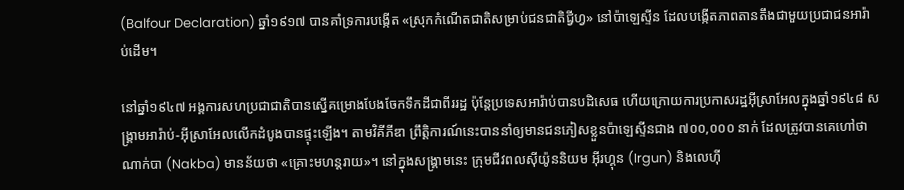(Balfour Declaration) ឆ្នាំ១៩១៧ បានគាំទ្រការបង្កើត «ស្រុកកំណើតជាតិសម្រាប់ជនជាតិជ្វីហ្វ» នៅប៉ាឡេស្ទីន ដែលបង្កើតភាពតានតឹងជាមួយប្រជាជនអារ៉ាប់ដើម។

នៅឆ្នាំ១៩៤៧ អង្គការសហប្រជាជាតិបានស្នើគម្រោងបែងចែកទឹកដីជាពីររដ្ឋ ប៉ុន្តែប្រទេសអារ៉ាប់បានបដិសេធ ហើយក្រោយការប្រកាសរដ្ឋអ៊ីស្រាអែលក្នុងឆ្នាំ១៩៤៨ សង្គ្រាមអារ៉ាប់-អ៊ីស្រាអែលលើកដំបូងបានផ្ទុះឡើង។ តាមវិគីភីឌា ព្រឹត្តិការណ៍នេះបាននាំឲ្យមានជនភៀសខ្លួនប៉ាឡេស្ទីនជាង ៧០០,០០០ នាក់ ដែលត្រូវបានគេហៅថា ណាក់បា (Nakba) មានន័យថា «គ្រោះមហន្តរាយ»។ នៅក្នុងសង្គ្រាមនេះ ក្រុមជីវពលស៊ីយ៉ូននិយម អ៊ីរហ្គុន (Irgun) និងលេហ៊ី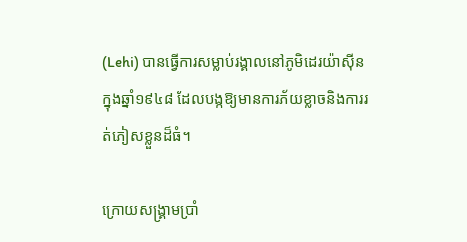(Lehi) បានធ្វើការសម្លាប់រង្គាលនៅភូមិដេរយ៉ាស៊ីនក្នុងឆ្នាំ១៩៤៨ ដែលបង្កឱ្យមានការភ័យខ្លាចនិងការរត់ភៀសខ្លួនដ៏ធំ។

ក្រោយសង្គ្រាមប្រាំ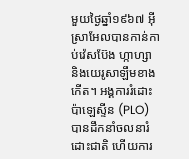មួយថ្ងៃឆ្នាំ១៩៦៧ អ៊ីស្រាអែលបានកាន់កាប់វ៉េសប៊ែង ហ្កាហ្សា និងយេរូសាឡឹមខាងកើត។ អង្គការរំដោះប៉ាឡេស្ទីន (PLO) បានដឹកនាំចលនារំដោះជាតិ ហើយការ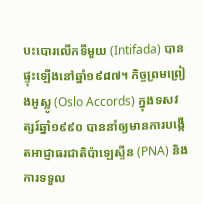បះបោរលើកទីមួយ (Intifada) បានផ្ទុះឡើងនៅឆ្នាំ១៩៨៧។ កិច្ចព្រមព្រៀងអូស្លូ (Oslo Accords) ក្នុងទសវត្សរ៍ឆ្នាំ១៩៩០ បាននាំឲ្យមានការបង្កើតអាជ្ញាធរជាតិប៉ាឡេស្ទីន (PNA) និងការទទួល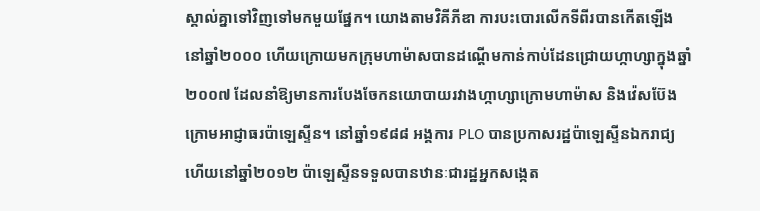ស្គាល់គ្នាទៅវិញទៅមកមួយផ្នែក។ យោងតាមវិគីភីឌា ការបះបោរលើកទីពីរបានកើតឡើងនៅឆ្នាំ២០០០ ហើយក្រោយមកក្រុមហាម៉ាសបានដណ្ដើមកាន់កាប់ដែនជ្រោយហ្កាហ្សាក្នុងឆ្នាំ២០០៧ ដែលនាំឱ្យមានការបែងចែកនយោបាយរវាងហ្កាហ្សាក្រោមហាម៉ាស និងវ៉េសប៊ែងក្រោមអាជ្ញាធរប៉ាឡេស្ទីន។ នៅឆ្នាំ១៩៨៨ អង្គការ PLO បានប្រកាសរដ្ឋប៉ាឡេស្ទីនឯករាជ្យ ហើយនៅឆ្នាំ២០១២ ប៉ាឡេស្ទីនទទួលបានឋានៈជារដ្ឋអ្នកសង្កេត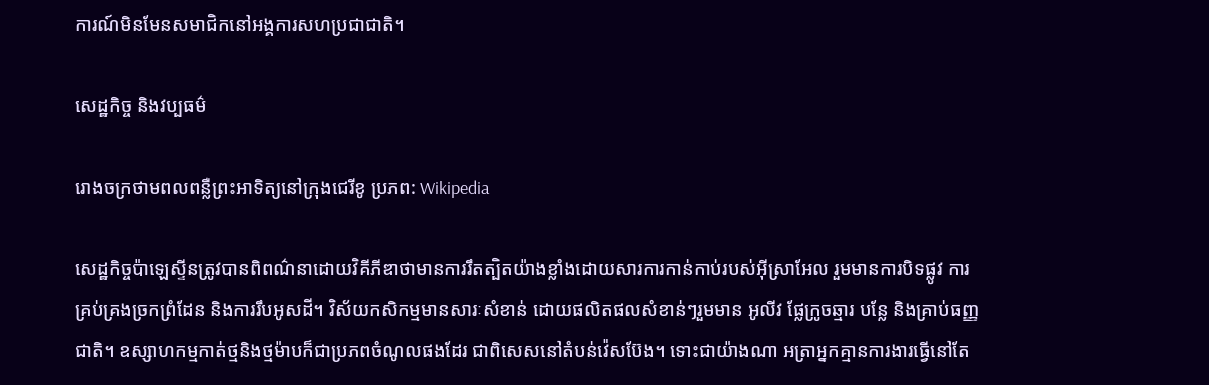ការណ៍មិនមែនសមាជិកនៅអង្គការសហប្រជាជាតិ។

សេដ្ឋកិច្ច និងវប្បធម៌

រោងចក្រថាមពលពន្លឺព្រះអាទិត្យនៅក្រុងជេរីខូ ប្រភព: Wikipedia

សេដ្ឋកិច្ចប៉ាឡេស្ទីនត្រូវបានពិពណ៌នាដោយវិគីភីឌាថាមានការរឹតត្បិតយ៉ាងខ្លាំងដោយសារការកាន់កាប់របស់អ៊ីស្រាអែល រួមមានការបិទផ្លូវ ការគ្រប់គ្រងច្រកព្រំដែន និងការរឹបអូសដី។ វិស័យកសិកម្មមានសារៈសំខាន់ ដោយផលិតផលសំខាន់ៗរួមមាន អូលីវ ផ្លែក្រូចឆ្មារ បន្លែ និងគ្រាប់ធញ្ញជាតិ។ ឧស្សាហកម្មកាត់ថ្មនិងថ្មម៉ាបក៏ជាប្រភពចំណូលផងដែរ ជាពិសេសនៅតំបន់វ៉េសប៊ែង។ ទោះជាយ៉ាងណា អត្រាអ្នកគ្មានការងារធ្វើនៅតែ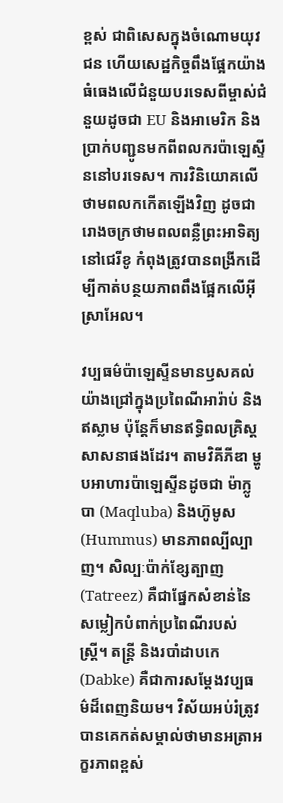ខ្ពស់ ជាពិសេសក្នុងចំណោមយុវជន ហើយសេដ្ឋកិច្ចពឹងផ្អែកយ៉ាងធំធេងលើជំនួយបរទេសពីម្ចាស់ជំនួយដូចជា EU និងអាមេរិក និងប្រាក់បញ្ជូនមកពីពលករប៉ាឡេស្ទីននៅបរទេស។ ការវិនិយោគលើថាមពលកកើតឡើងវិញ ដូចជារោងចក្រថាមពលពន្លឺព្រះអាទិត្យនៅជេរីខូ កំពុងត្រូវបានពង្រីកដើម្បីកាត់បន្ថយភាពពឹងផ្អែកលើអ៊ីស្រាអែល។

វប្បធម៌ប៉ាឡេស្ទីនមានឫសគល់យ៉ាងជ្រៅក្នុងប្រពៃណីអារ៉ាប់ និងឥស្លាម ប៉ុន្តែក៏មានឥទ្ធិពលគ្រិស្តសាសនាផងដែរ។ តាមវិគីភីឌា ម្ហូបអាហារប៉ាឡេស្ទីនដូចជា ម៉ាក្លូបា (Maqluba) និងហ៊ូមូស (Hummus) មានភាពល្បីល្បាញ។ សិល្បៈប៉ាក់ខ្សែត្បាញ (Tatreez) គឺជាផ្នែកសំខាន់នៃសម្លៀកបំពាក់ប្រពៃណីរបស់ស្ត្រី។ តន្ត្រី និងរបាំដាបកេ (Dabke) គឺជាការសម្ដែងវប្បធម៌ដ៏ពេញនិយម។ វិស័យអប់រំត្រូវបានគេកត់សម្គាល់ថាមានអត្រាអក្ខរភាពខ្ពស់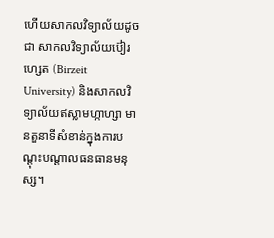ហើយសាកលវិទ្យាល័យដូចជា សាកលវិទ្យាល័យប៊ៀរហ្សេត (Birzeit University) និងសាកលវិទ្យាល័យឥស្លាមហ្កាហ្សា មានតួនាទីសំខាន់ក្នុងការបណ្ដុះបណ្ដាលធនធានមនុស្ស។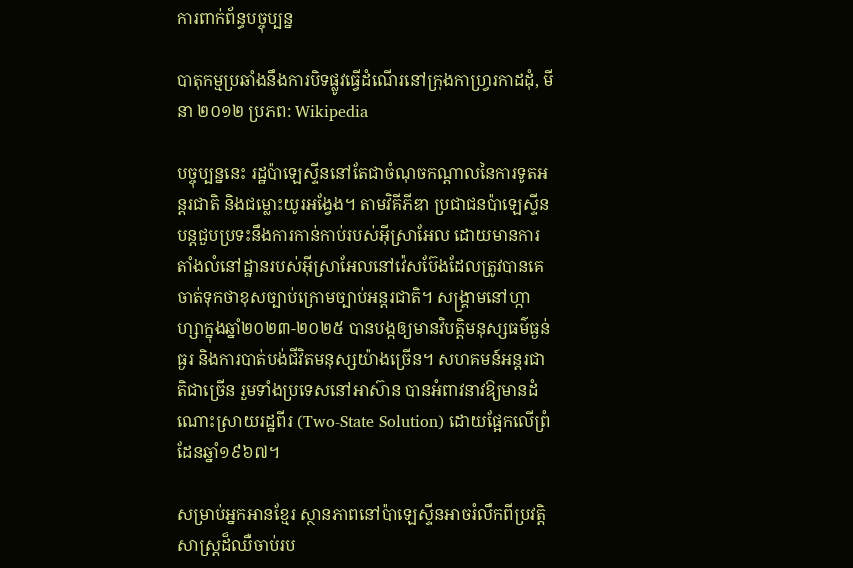ការពាក់ព័ន្ធបច្ចុប្បន្ន

បាតុកម្មប្រឆាំងនឹងការបិទផ្លូវធ្វើដំណើរនៅក្រុងកាហ្វ្ររកាដដុំ, មីនា ២០១២ ប្រភព: Wikipedia

បច្ចុប្បន្ននេះ រដ្ឋប៉ាឡេស្ទីននៅតែជាចំណុចកណ្ដាលនៃការទូតអន្តរជាតិ និងជម្លោះយូរអង្វែង។ តាមវិគីភីឌា ប្រជាជនប៉ាឡេស្ទីនបន្តជួបប្រទះនឹងការកាន់កាប់របស់អ៊ីស្រាអែល ដោយមានការតាំងលំនៅដ្ឋានរបស់អ៊ីស្រាអែលនៅវ៉េសប៊ែងដែលត្រូវបានគេចាត់ទុកថាខុសច្បាប់ក្រោមច្បាប់អន្តរជាតិ។ សង្គ្រាមនៅហ្កាហ្សាក្នុងឆ្នាំ២០២៣-២០២៥ បានបង្កឲ្យមានវិបត្តិមនុស្សធម៌ធ្ងន់ធ្ងរ និងការបាត់បង់ជីវិតមនុស្សយ៉ាងច្រើន។ សហគមន៍អន្តរជាតិជាច្រើន រួមទាំងប្រទេសនៅអាស៊ាន បានអំពាវនាវឱ្យមានដំណោះស្រាយរដ្ឋពីរ (Two-State Solution) ដោយផ្អែកលើព្រំដែនឆ្នាំ១៩៦៧។

សម្រាប់អ្នកអានខ្មែរ ស្ថានភាពនៅប៉ាឡេស្ទីនអាចរំលឹកពីប្រវត្តិសាស្ត្រដ៏ឈឺចាប់រប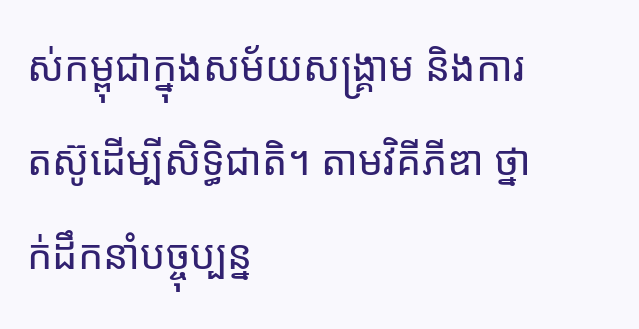ស់កម្ពុជាក្នុងសម័យសង្គ្រាម និងការតស៊ូដើម្បីសិទ្ធិជាតិ។ តាមវិគីភីឌា ថ្នាក់ដឹកនាំបច្ចុប្បន្ន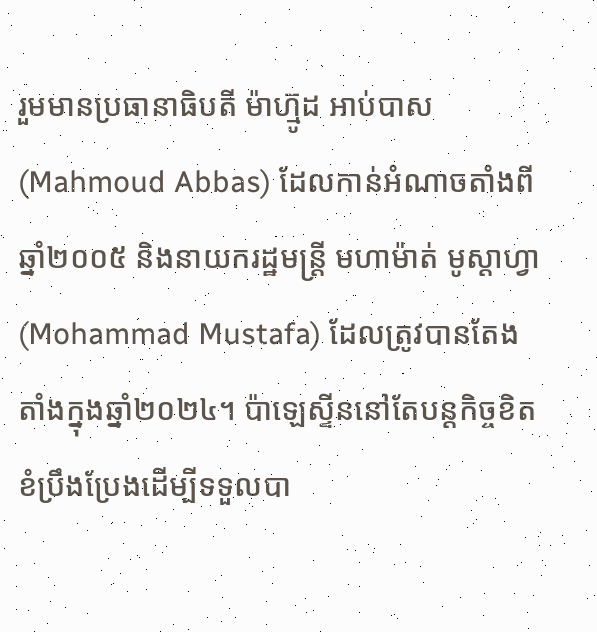រួមមានប្រធានាធិបតី ម៉ាហ៊្មូដ អាប់បាស (Mahmoud Abbas) ដែលកាន់អំណាចតាំងពីឆ្នាំ២០០៥ និងនាយករដ្ឋមន្ត្រី មហាម៉ាត់ មូស្តាហ្វា (Mohammad Mustafa) ដែលត្រូវបានតែងតាំងក្នុងឆ្នាំ២០២៤។ ប៉ាឡេស្ទីននៅតែបន្តកិច្ចខិតខំប្រឹងប្រែងដើម្បីទទួលបា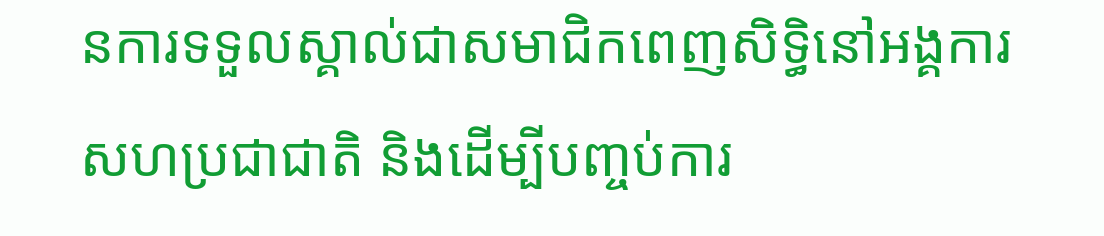នការទទួលស្គាល់ជាសមាជិកពេញសិទ្ធិនៅអង្គការសហប្រជាជាតិ និងដើម្បីបញ្ចប់ការ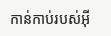កាន់កាប់របស់អ៊ី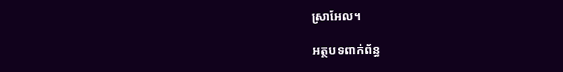ស្រាអែល។

អត្ថបទពាក់ព័ន្ធ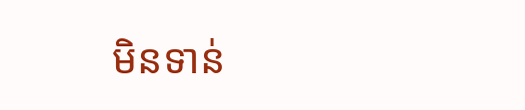មិនទាន់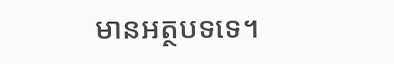មានអត្ថបទទេ។